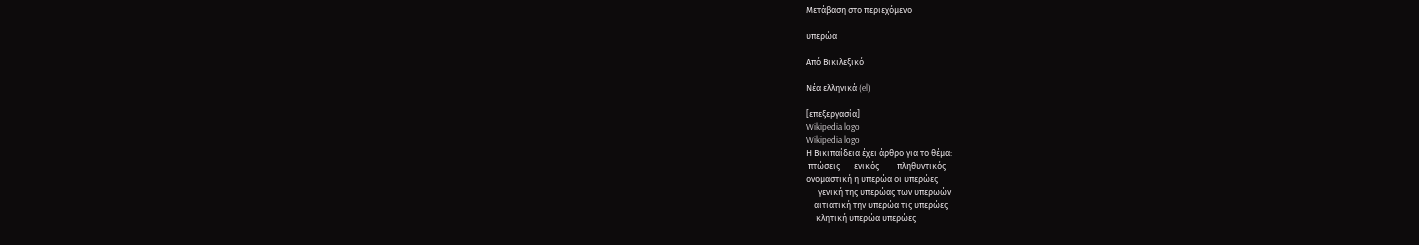Μετάβαση στο περιεχόμενο

υπερώα

Από Βικιλεξικό

Νέα ελληνικά (el)

[επεξεργασία]
Wikipedia logo
Wikipedia logo
Η Βικιπαίδεια έχει άρθρο για το θέμα:
 πτώσεις       ενικός         πληθυντικός
ονομαστική η υπερώα οι υπερώες
      γενική της υπερώας των υπερωών
    αιτιατική την υπερώα τις υπερώες
     κλητική υπερώα υπερώες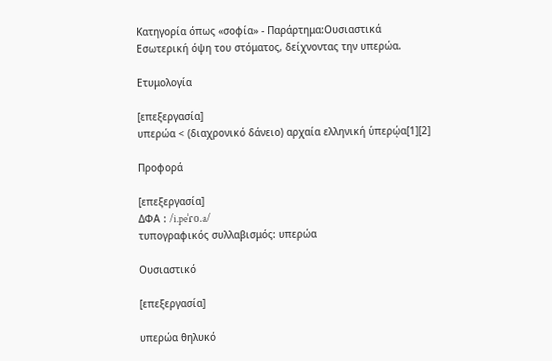Κατηγορία όπως «σοφία» - Παράρτημα:Ουσιαστικά
Εσωτερική όψη του στόματος, δείχνοντας την υπερώα.

Ετυμολογία

[επεξεργασία]
υπερώα < (διαχρονικό δάνειο) αρχαία ελληνική ὑπερῴα[1][2]

Προφορά

[επεξεργασία]
ΔΦΑ : /i.peˈɾo.a/
τυπογραφικός συλλαβισμός: υπερώα

Ουσιαστικό

[επεξεργασία]

υπερώα θηλυκό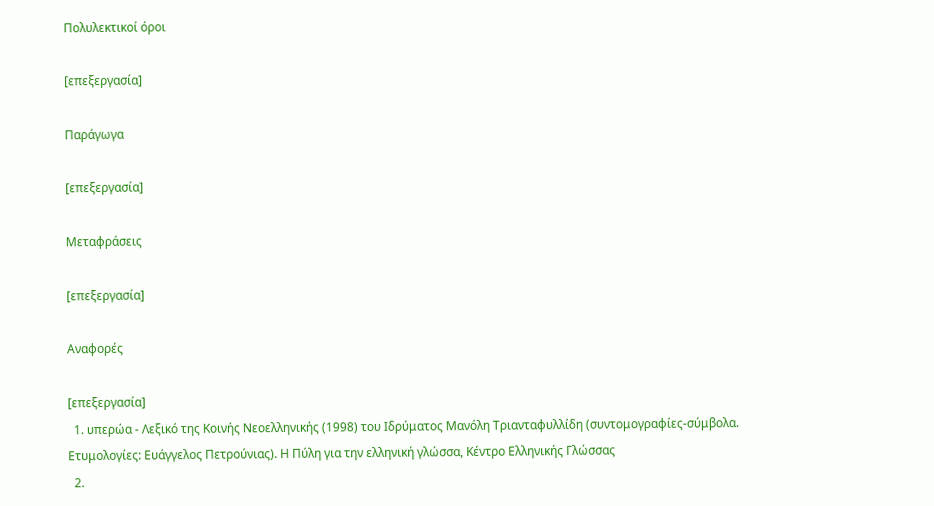Πολυλεκτικοί όροι

[επεξεργασία]

Παράγωγα

[επεξεργασία]

Μεταφράσεις

[επεξεργασία]

Αναφορές

[επεξεργασία]
  1. υπερώα - Λεξικό της Κοινής Νεοελληνικής (1998) του Ιδρύματος Μανόλη Τριανταφυλλίδη (συντομογραφίες-σύμβολα. Ετυμολογίες: Ευάγγελος Πετρούνιας). Η Πύλη για την ελληνική γλώσσα, Κέντρο Ελληνικής Γλώσσας
  2.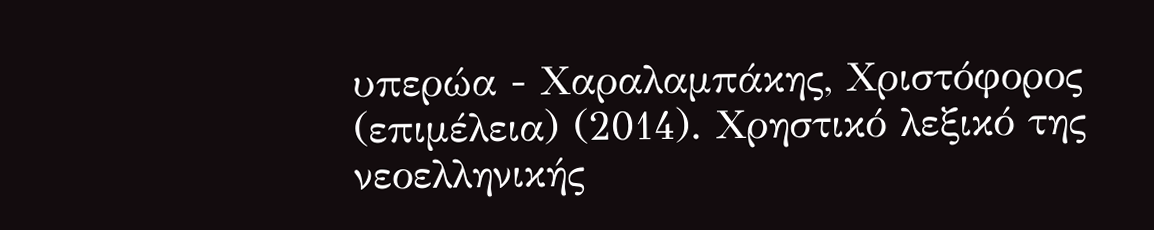υπερώα - Χαραλαμπάκης, Χριστόφορος (επιμέλεια) (2014). Χρηστικό λεξικό της νεοελληνικής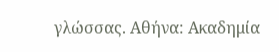γλώσσας. Αθήνα: Ακαδημία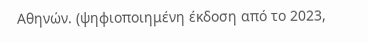Αθηνών. (ψηφιοποιημένη έκδοση από το 2023,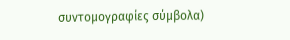συντομογραφίες σύμβολα)